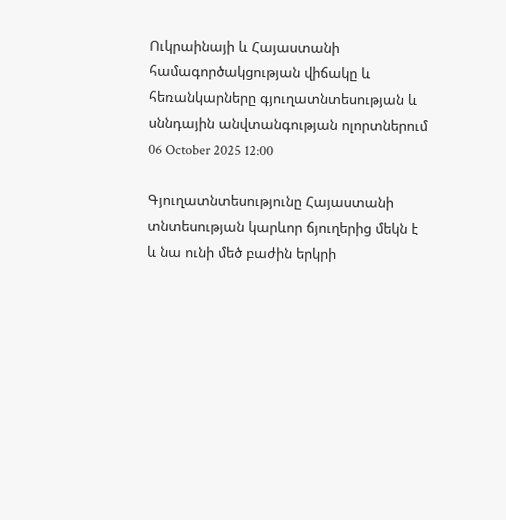Ուկրաինայի և Հայաստանի համագործակցության վիճակը և հեռանկարները գյուղատնտեսության և սննդային անվտանգության ոլորտներում
06 October 2025 12:00

Գյուղատնտեսությունը Հայաստանի տնտեսության կարևոր ճյուղերից մեկն է և նա ունի մեծ բաժին երկրի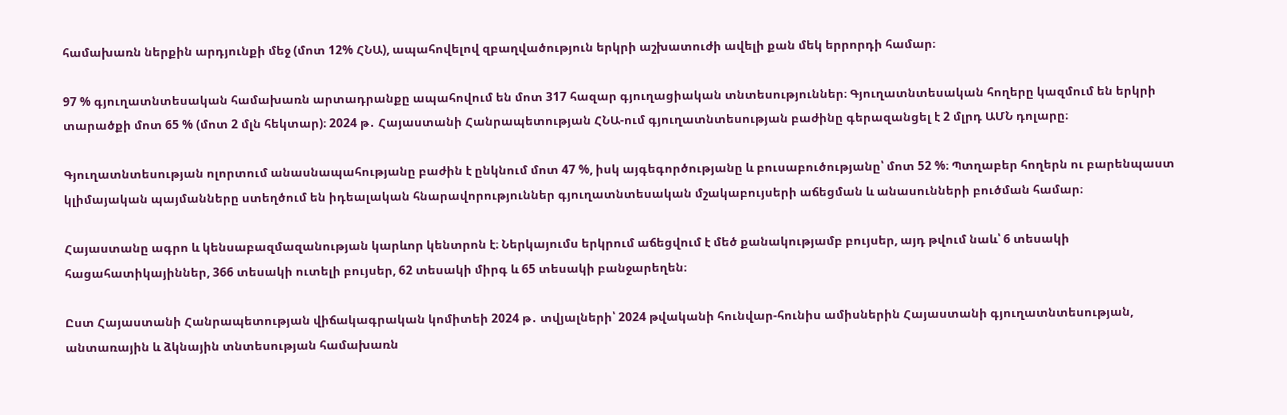համախառն ներքին արդյունքի մեջ (մոտ 12% ՀՆԱ), ապահովելով զբաղվածություն երկրի աշխատուժի ավելի քան մեկ երրորդի համար։

97 % գյուղատնտեսական համախառն արտադրանքը ապահովում են մոտ 317 հազար գյուղացիական տնտեսություններ։ Գյուղատնտեսական հողերը կազմում են երկրի տարածքի մոտ 65 % (մոտ 2 մլն հեկտար)։ 2024 թ․ Հայաստանի Հանրապետության ՀՆԱ-ում գյուղատնտեսության բաժինը գերազանցել է 2 մլրդ ԱՄՆ դոլարը։

Գյուղատնտեսության ոլորտում անասնապահությանը բաժին է ընկնում մոտ 47 %, իսկ այգեգործությանը և բուսաբուծությանը՝ մոտ 52 %։ Պտղաբեր հողերն ու բարենպաստ կլիմայական պայմանները ստեղծում են իդեալական հնարավորություններ գյուղատնտեսական մշակաբույսերի աճեցման և անասունների բուծման համար։

Հայաստանը ագրո և կենսաբազմազանության կարևոր կենտրոն է։ Ներկայումս երկրում աճեցվում է մեծ քանակությամբ բույսեր, այդ թվում նաև՝ 6 տեսակի հացահատիկայիններ, 366 տեսակի ուտելի բույսեր, 62 տեսակի միրգ և 65 տեսակի բանջարեղեն։

Ըստ Հայաստանի Հանրապետության վիճակագրական կոմիտեի 2024 թ․ տվյալների՝ 2024 թվականի հունվար-հունիս ամիսներին Հայաստանի գյուղատնտեսության, անտառային և ձկնային տնտեսության համախառն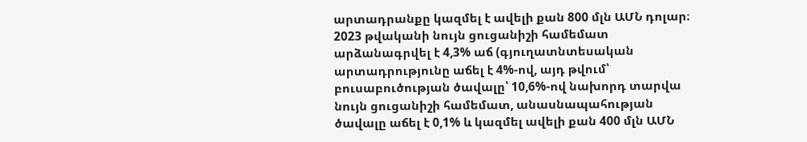արտադրանքը կազմել է ավելի քան 800 մլն ԱՄՆ դոլար։ 2023 թվականի նույն ցուցանիշի համեմատ արձանագրվել է 4,3% աճ (գյուղատնտեսական արտադրությունը աճել է 4%-ով, այդ թվում՝ բուսաբուծության ծավալը՝ 10,6%-ով նախորդ տարվա նույն ցուցանիշի համեմատ, անասնապահության ծավալը աճել է 0,1% և կազմել ավելի քան 400 մլն ԱՄՆ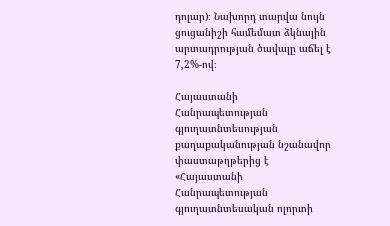դոլար)։ Նախորդ տարվա նույն ցուցանիշի համեմատ ձկնային արտադրության ծավալը աճել է 7,2%-ով։

Հայաստանի Հանրապետության գյուղատնտեսության քաղաքականության նշանավոր փաստաթղթերից է «Հայաստանի Հանրապետության գյուղատնտեսական ոլորտի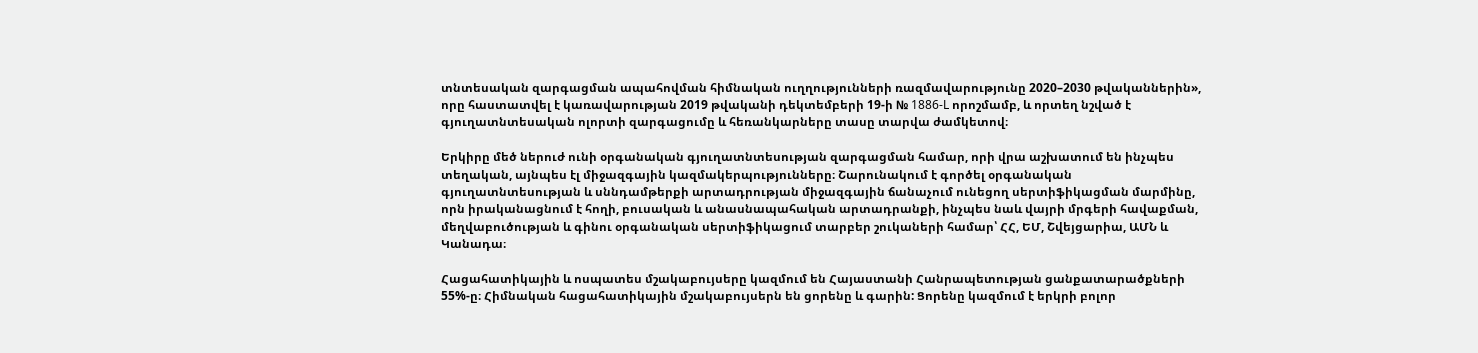տնտեսական զարգացման ապահովման հիմնական ուղղությունների ռազմավարությունը 2020–2030 թվականներին», որը հաստատվել է կառավարության 2019 թվականի դեկտեմբերի 19-ի № 1886-L որոշմամբ, և որտեղ նշված է գյուղատնտեսական ոլորտի զարգացումը և հեռանկարները տասը տարվա ժամկետով։

Երկիրը մեծ ներուժ ունի օրգանական գյուղատնտեսության զարգացման համար, որի վրա աշխատում են ինչպես տեղական, այնպես էլ միջազգային կազմակերպությունները։ Շարունակում է գործել օրգանական գյուղատնտեսության և սննդամթերքի արտադրության միջազգային ճանաչում ունեցող սերտիֆիկացման մարմինը, որն իրականացնում է հողի, բուսական և անասնապահական արտադրանքի, ինչպես նաև վայրի մրգերի հավաքման, մեղվաբուծության և գինու օրգանական սերտիֆիկացում տարբեր շուկաների համար՝ ՀՀ, ԵՄ, Շվեյցարիա, ԱՄՆ և Կանադա։

Հացահատիկային և ոսպատես մշակաբույսերը կազմում են Հայաստանի Հանրապետության ցանքատարածքների 55%-ը։ Հիմնական հացահատիկային մշակաբույսերն են ցորենը և գարին: Ցորենը կազմում է երկրի բոլոր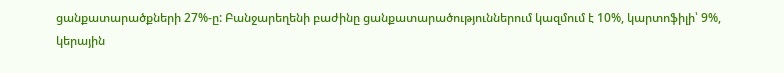ցանքատարածքների 27%-ը: Բանջարեղենի բաժինը ցանքատարածություններում կազմում է 10%, կարտոֆիլի՝ 9%, կերային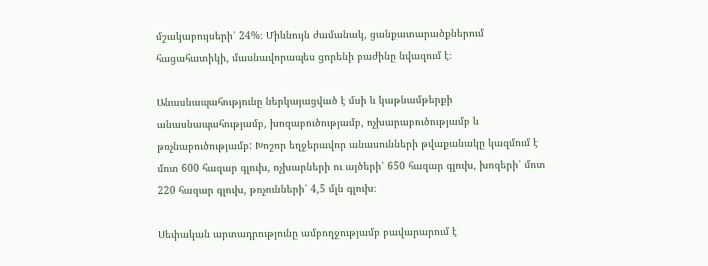մշակաբույսերի՝ 24%։ Միևնույն ժամանակ, ցանքատարածքներում հացահատիկի, մասնավորապես ցորենի բաժինը նվազում է։

Անասնապահությունը ներկայացված է մսի և կաթնամթերքի անասնապահությամբ, խոզաբուծությամբ, ոչխարաբուծությամբ և թռչնաբուծությամբ: Խոշոր եղջերավոր անասունների թվաքանակը կազմում է մոտ 600 հազար գլուխ, ոչխարների ու այծերի՝ 650 հազար գլուխ, խոզերի՝ մոտ 220 հազար գլուխ, թռչունների՝ 4,5 մլն գլուխ։

Սեփական արտադրությունը ամբողջությամբ բավարարում է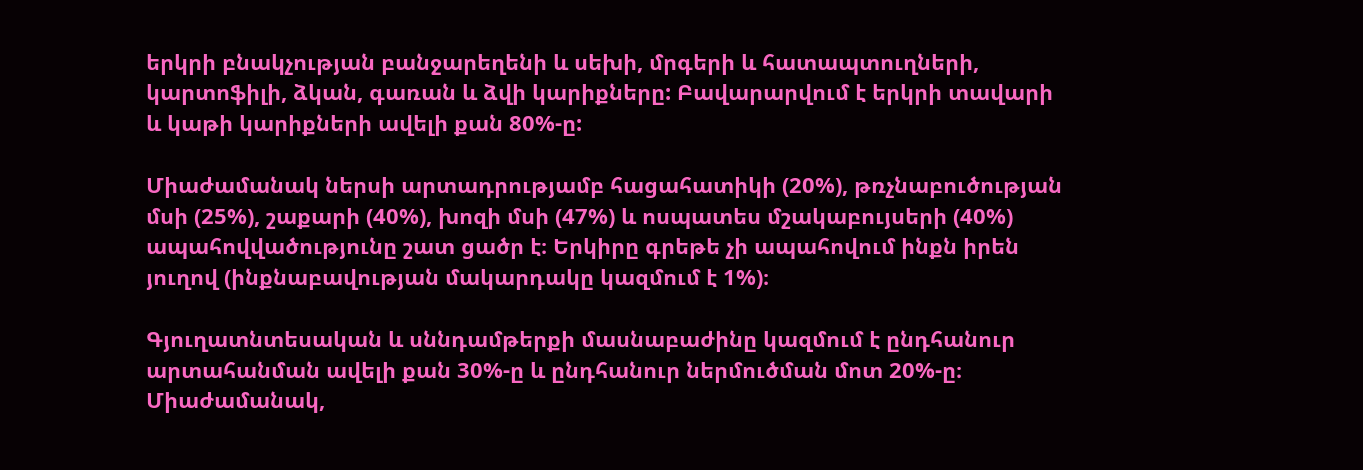երկրի բնակչության բանջարեղենի և սեխի, մրգերի և հատապտուղների, կարտոֆիլի, ձկան, գառան և ձվի կարիքները: Բավարարվում է երկրի տավարի և կաթի կարիքների ավելի քան 80%-ը:

Միաժամանակ ներսի արտադրությամբ հացահատիկի (20%), թռչնաբուծության մսի (25%), շաքարի (40%), խոզի մսի (47%) և ոսպատես մշակաբույսերի (40%) ապահովվածությունը շատ ցածր է։ Երկիրը գրեթե չի ապահովում ինքն իրեն յուղով (ինքնաբավության մակարդակը կազմում է 1%)։

Գյուղատնտեսական և սննդամթերքի մասնաբաժինը կազմում է ընդհանուր արտահանման ավելի քան 30%-ը և ընդհանուր ներմուծման մոտ 20%-ը։ Միաժամանակ,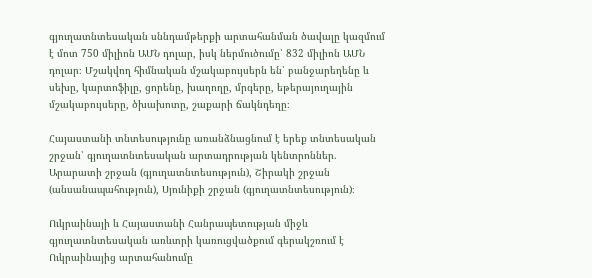գյուղատնտեսական սննդամթերքի արտահանման ծավալը կազմում է մոտ 750 միլիոն ԱՄՆ դոլար, իսկ ներմուծումը՝ 832 միլիոն ԱՄՆ դոլար։ Մշակվող հիմնական մշակաբույսերն են՝ բանջարեղենը և սեխը, կարտոֆիլը, ցորենը, խաղողը, մրգերը, եթերայուղային մշակաբույսերը, ծխախոտը, շաքարի ճակնդեղը։

Հայաստանի տնտեսությունը առանձնացնում է երեք տնտեսական շրջան՝ գյուղատնտեսական արտադրության կենտրոններ. Արարատի շրջան (գյուղատնտեսություն), Շիրակի շրջան (անսանապահություն), Սյունիքի շրջան (գյուղատնտեսություն)։

Ուկրաինայի և Հայաստանի Հանրապետության միջև գյուղատնտեսական առևտրի կառուցվածքում գերակշռում է Ուկրաինայից արտահանումը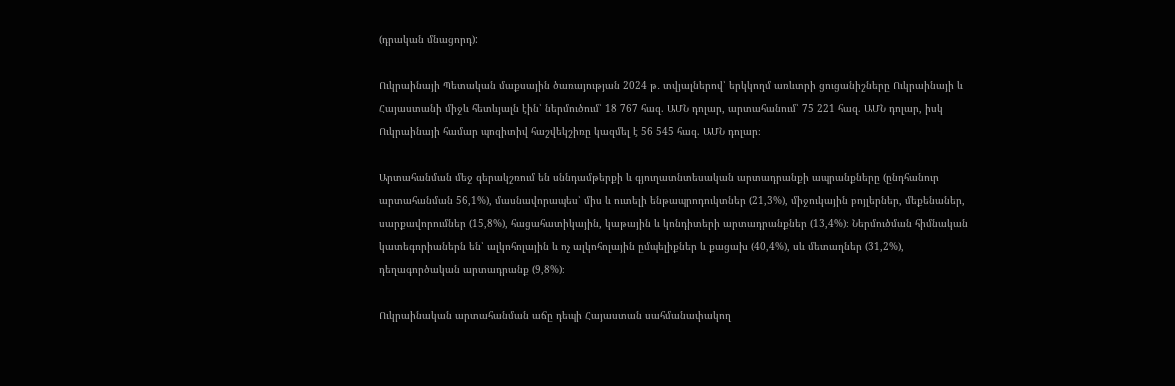(դրական մնացորդ):

Ուկրաինայի Պետական մաքսային ծառայության 2024 թ․ տվյալներով՝ երկկողմ առևտրի ցուցանիշները Ուկրաինայի և Հայաստանի միջև հետևյալն էին՝ ներմուծում՝ 18 767 հազ. ԱՄՆ դոլար, արտահանում՝ 75 221 հազ. ԱՄՆ դոլար, իսկ Ուկրաինայի համար պոզիտիվ հաշվեկշիռը կազմել է 56 545 հազ. ԱՄՆ դոլար։

Արտահանման մեջ գերակշռում են սննդամթերքի և գյուղատնտեսական արտադրանքի ապրանքները (ընդհանուր արտահանման 56,1%), մասնավորապես՝ միս և ուտելի ենթապրոդուկտներ (21,3%), միջուկային բոյլերներ, մեքենաներ, սարքավորումներ (15,8%), հացահատիկային, կաթային և կոնդիտերի արտադրանքներ (13,4%)։ Ներմուծման հիմնական կատեգորիաներն են՝ ալկոհոլային և ոչ ալկոհոլային ըմպելիքներ և քացախ (40,4%), սև մետաղներ (31,2%), դեղագործական արտադրանք (9,8%)։

Ուկրաինական արտահանման աճը դեպի Հայաստան սահմանափակող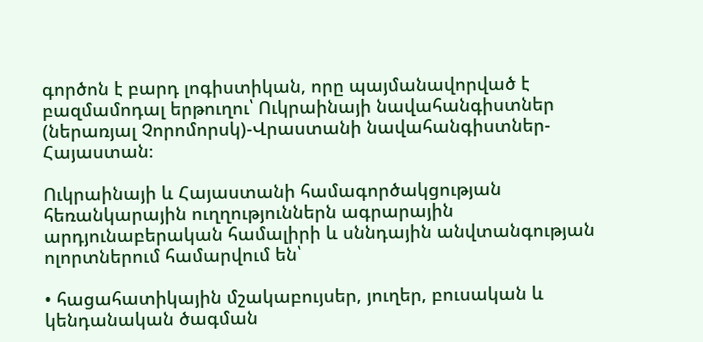գործոն է բարդ լոգիստիկան, որը պայմանավորված է բազմամոդալ երթուղու՝ Ուկրաինայի նավահանգիստներ (ներառյալ Չորոմորսկ)-Վրաստանի նավահանգիստներ-Հայաստան։

Ուկրաինայի և Հայաստանի համագործակցության հեռանկարային ուղղություններն ագրարային արդյունաբերական համալիրի և սննդային անվտանգության ոլորտներում համարվում են՝

• հացահատիկային մշակաբույսեր, յուղեր, բուսական և կենդանական ծագման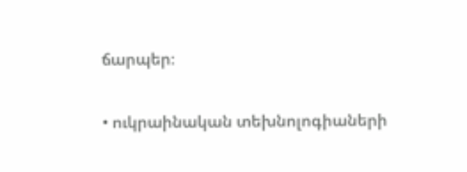ճարպեր։

• ուկրաինական տեխնոլոգիաների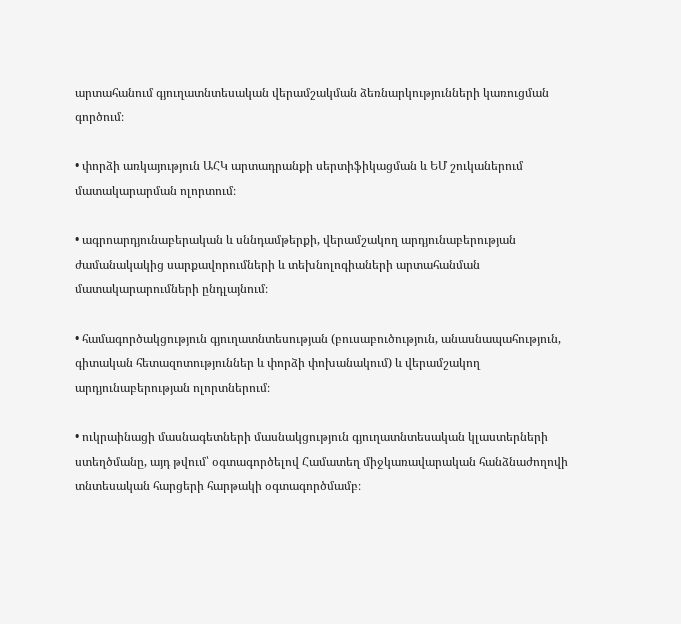արտահանում գյուղատնտեսական վերամշակման ձեռնարկությունների կառուցման գործում։

• փորձի առկայություն ԱՀԿ արտադրանքի սերտիֆիկացման և ԵՄ շուկաներում մատակարարման ոլորտում։

• ագրոարդյունաբերական և սննդամթերքի, վերամշակող արդյունաբերության ժամանակակից սարքավորումների և տեխնոլոգիաների արտահանման մատակարարումների ընդլայնում։

• համագործակցություն գյուղատնտեսության (բուսաբուծություն, անասնապահություն, գիտական հետազոտություններ և փորձի փոխանակում) և վերամշակող արդյունաբերության ոլորտներում։

• ուկրաինացի մասնագետների մասնակցություն գյուղատնտեսական կլաստերների ստեղծմանը, այդ թվում՝ օգտագործելով Համատեղ միջկառավարական հանձնաժողովի տնտեսական հարցերի հարթակի օգտագործմամբ։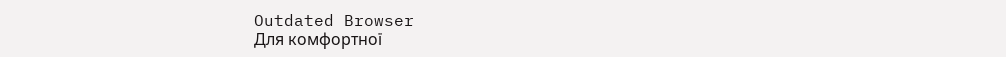Outdated Browser
Для комфортної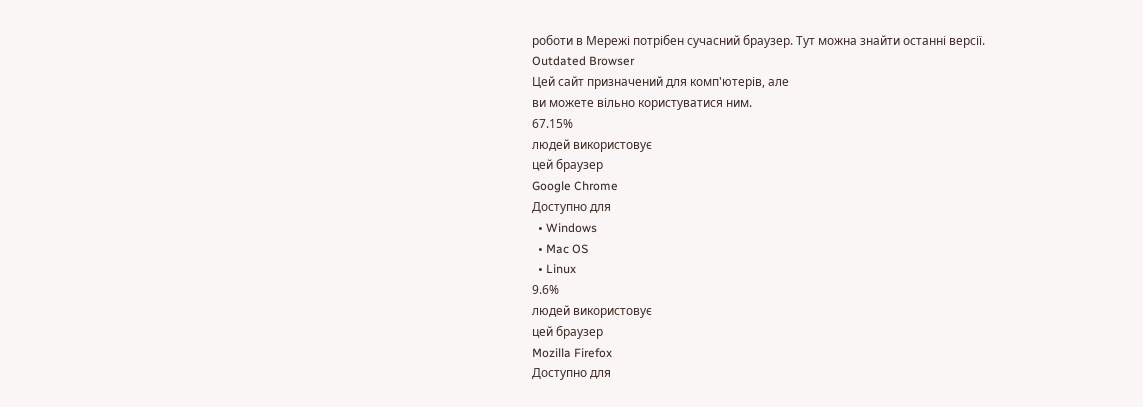роботи в Мережі потрібен сучасний браузер. Тут можна знайти останні версії.
Outdated Browser
Цей сайт призначений для комп'ютерів, але
ви можете вільно користуватися ним.
67.15%
людей використовує
цей браузер
Google Chrome
Доступно для
  • Windows
  • Mac OS
  • Linux
9.6%
людей використовує
цей браузер
Mozilla Firefox
Доступно для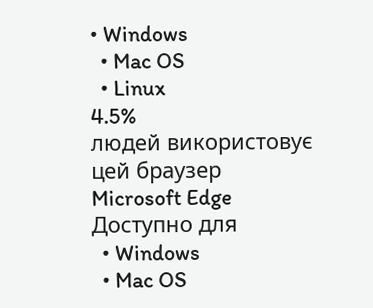• Windows
  • Mac OS
  • Linux
4.5%
людей використовує
цей браузер
Microsoft Edge
Доступно для
  • Windows
  • Mac OS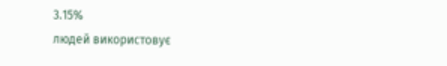3.15%
людей використовує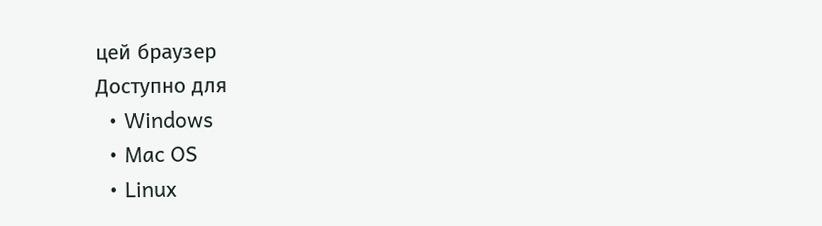цей браузер
Доступно для
  • Windows
  • Mac OS
  • Linux